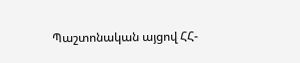Պաշտոնական այցով ՀՀ-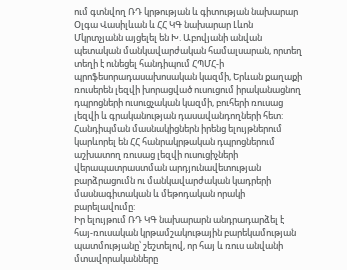ում գտնվող ՌԴ կրթության և գիտության նախարար Օլգա Վասիլևան և ՀՀ ԿԳ նախարար Լևոն Մկրտչյանն այցելել են Խ. Աբովյանի անվան պետական մանկավարժական համալսարան, որտեղ տեղի է ունեցել հանդիպում ՀՊՄՀ-ի պրոֆեսորադասախոսական կազմի, Երևան քաղաքի ռուսերեն լեզվի խորացված ուսուցում իրականացնող դպրոցների ուսուցչական կազմի, բուհերի ռուսաց լեզվի և գրականության դասավանդողների հետ: Հանդիպման մասնակիցներն իրենց ելույթներում կարևորել են ՀՀ հանրակրթական դպրոցներում աշխատող ռուսաց լեզվի ուսուցիչների վերապատրաստման արդյունավետության բարձրացումն ու մանկավարժական կադրերի մասնագիտական և մեթոդական որակի բարելավումը:
Իր ելույթում ՌԴ ԿԳ նախարարն անդրադարձել է հայ-ռուսական կրթամշակութային բարեկամության պատմությանը՝ շեշտելով, որ հայ և ռուս անվանի մտավորականները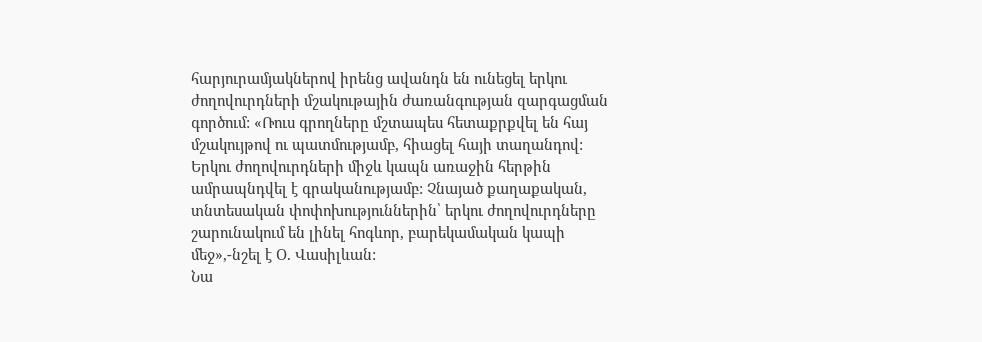հարյուրամյակներով իրենց ավանդն են ունեցել երկու ժողովուրդների մշակութային ժառանգության զարգացման գործում: «Ռուս գրողները մշտապես հետաքրքվել են հայ մշակույթով ու պատմությամբ, հիացել հայի տաղանդով: Երկու ժողովուրդների միջև կապն առաջին հերթին ամրապնդվել է գրականությամբ: Չնայած քաղաքական, տնտեսական փոփոխություններին՝ երկու ժողովուրդները շարունակում են լինել հոգևոր, բարեկամական կապի մեջ»,-նշել է Օ. Վասիլևան:
Նա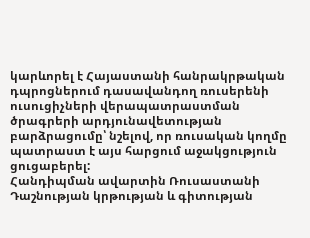կարևորել է Հայաստանի հանրակրթական դպրոցներում դասավանդող ռուսերենի ուսուցիչների վերապատրաստման ծրագրերի արդյունավետության բարձրացումը՝ նշելով, որ ռուսական կողմը պատրաստ է այս հարցում աջակցություն ցուցաբերել:
Հանդիպման ավարտին Ռուսաստանի Դաշնության կրթության և գիտության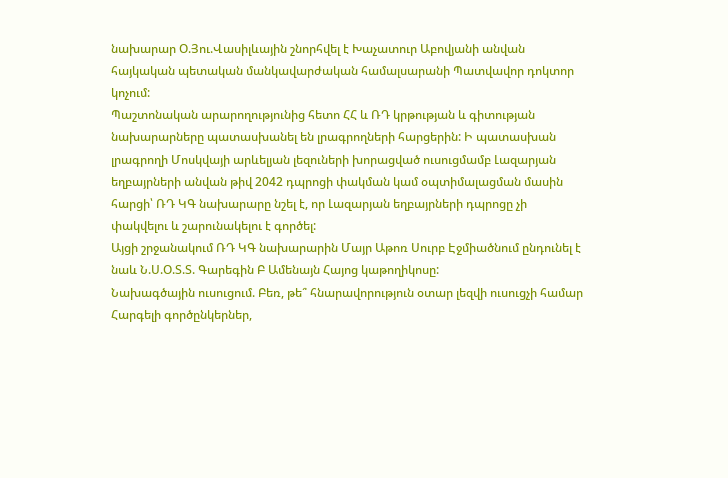նախարար Օ.Յու.Վասիլևային շնորհվել է Խաչատուր Աբովյանի անվան հայկական պետական մանկավարժական համալսարանի Պատվավոր դոկտոր կոչում:
Պաշտոնական արարողությունից հետո ՀՀ և ՌԴ կրթության և գիտության նախարարները պատասխանել են լրագրողների հարցերին: Ի պատասխան լրագրողի Մոսկվայի արևելյան լեզուների խորացված ուսուցմամբ Լազարյան եղբայրների անվան թիվ 2042 դպրոցի փակման կամ օպտիմալացման մասին հարցի՝ ՌԴ ԿԳ նախարարը նշել է, որ Լազարյան եղբայրների դպրոցը չի փակվելու և շարունակելու է գործել:
Այցի շրջանակում ՌԴ ԿԳ նախարարին Մայր Աթոռ Սուրբ Էջմիածնում ընդունել է նաև Ն.Ս.Օ.Տ.Տ. Գարեգին Բ Ամենայն Հայոց կաթողիկոսը:
Նախագծային ուսուցում. Բեռ, թե՞ հնարավորություն օտար լեզվի ուսուցչի համար Հարգելի գործընկերներ,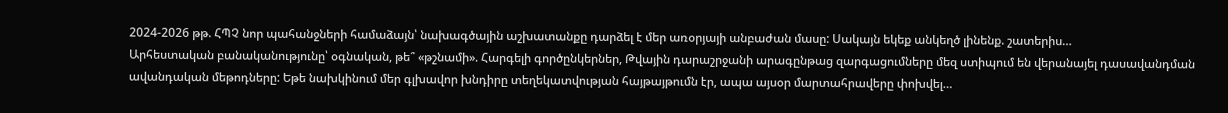2024-2026 թթ. ՀՊՉ նոր պահանջների համաձայն՝ նախագծային աշխատանքը դարձել է մեր առօրյայի անբաժան մասը: Սակայն եկեք անկեղծ լինենք. շատերիս…
Արհեստական բանականությունը՝ օգնական, թե՞ «թշնամի». Հարգելի գործընկերներ, Թվային դարաշրջանի արագընթաց զարգացումները մեզ ստիպում են վերանայել դասավանդման ավանդական մեթոդները: Եթե նախկինում մեր գլխավոր խնդիրը տեղեկատվության հայթայթումն էր, ապա այսօր մարտահրավերը փոխվել…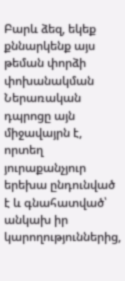Բարև ձեզ, եկեք քննարկենք այս թեման փորձի փոխանակման Ներառական դպրոցը այն միջավայրն է, որտեղ յուրաքանչյուր երեխա ընդունված է և գնահատված՝ անկախ իր կարողություններից,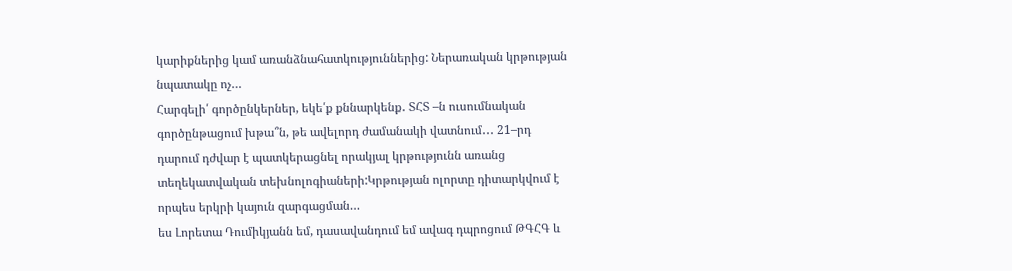կարիքներից կամ առանձնահատկություններից: Ներառական կրթության նպատակը ոչ…
Հարգելի՛ գործընկերներ, եկե՛ք քննարկենք․ ՏՀՏ –ն ուսումնական գործընթացում խթա՞ն, թե ավելորդ ժամանակի վատնում․․․ 21–րդ դարում դժվար է պատկերացնել որակյալ կրթությունն առանց տեղեկատվական տեխնոլոգիաների:Կրթության ոլորտը դիտարկվում է որպես երկրի կայուն զարգացման…
ես Լորետա Դումիկյանն եմ, դասավանդում եմ ավագ դպրոցում ԹԳՀԳ և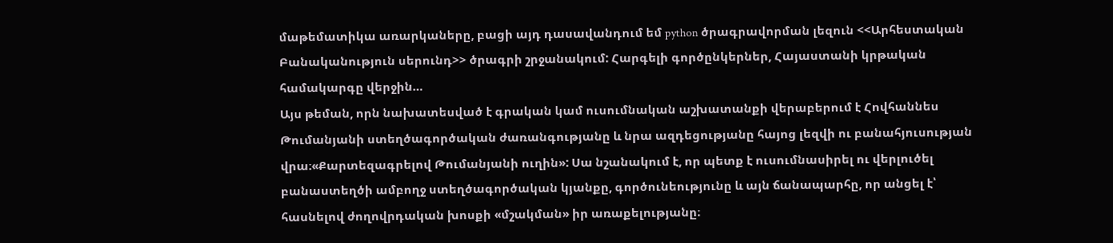մաթեմատիկա առարկաները, բացի այդ դասավանդում եմ python ծրագրավորման լեզուն <<Արհեստական Բանականություն սերունդ>> ծրագրի շրջանակում: Հարգելի գործընկերներ, Հայաստանի կրթական համակարգը վերջին…
Այս թեման, որն նախատեսված է գրական կամ ուսումնական աշխատանքի վերաբերում է Հովհաննես Թումանյանի ստեղծագործական ժառանգությանը և նրա ազդեցությանը հայոց լեզվի ու բանահյուսության վրա։«Քարտեզագրելով Թումանյանի ուղին»: Սա նշանակում է, որ պետք է ուսումնասիրել ու վերլուծել բանաստեղծի ամբողջ ստեղծագործական կյանքը, գործունեությունը և այն ճանապարհը, որ անցել է՝ հասնելով ժողովրդական խոսքի «մշակման» իր առաքելությանը։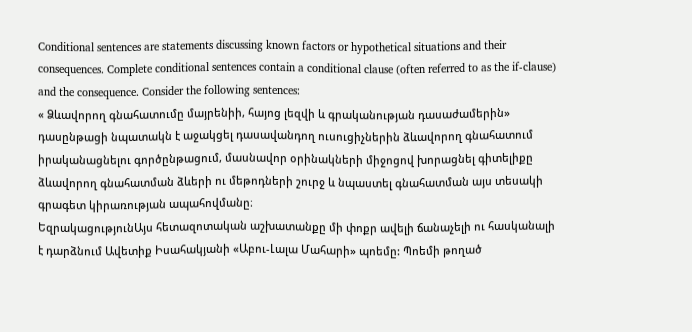Conditional sentences are statements discussing known factors or hypothetical situations and their consequences. Complete conditional sentences contain a conditional clause (often referred to as the if-clause) and the consequence. Consider the following sentences:
« Ձևավորող գնահատումը մայրենիի, հայոց լեզվի և գրականության դասաժամերին» դասընթացի նպատակն է աջակցել դասավանդող ուսուցիչներին ձևավորող գնահատում իրականացնելու գործընթացում, մասնավոր օրինակների միջոցով խորացնել գիտելիքը ձևավորող գնահատման ձևերի ու մեթոդների շուրջ և նպաստել գնահատման այս տեսակի գրագետ կիրառության ապահովմանը։
ԵզրակացությունԱյս հետազոտական աշխատանքը մի փոքր ավելի ճանաչելի ու հասկանալի է դարձնում Ավետիք Իսահակյանի «Աբու-Լալա Մահարի» պոեմը: Պոեմի թողած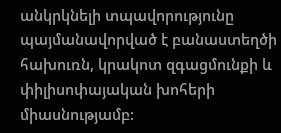անկրկնելի տպավորությունը պայմանավորված է բանաստեղծի հախուռն, կրակոտ զգացմունքի և փիլիսոփայական խոհերի միասնությամբ: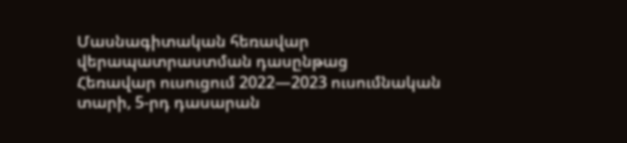Մասնագիտական հեռավար վերապատրաստման դասընթաց
Հեռավար ուսուցում 2022—2023 ուսումնական տարի, 5-րդ դասարան